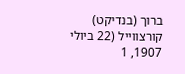ברוך (בנדיקט) קורצווייל (22 ביולי 1907, 1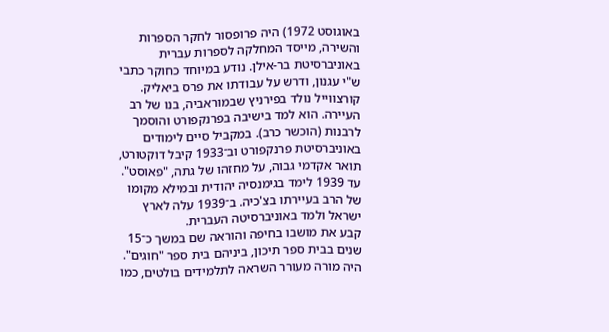באוגוסט 1972) היה פרופסור לחקר הספרות והשירה, מייסד המחלקה לספרות עברית באוניברסיטת בר‑אילן. נודע במיוחד כחוקר כתבי ש"י עגנון, ודרש על עבודתו את פרס ביאליק.
קורצווייל נולד בפירניץ שבמוראביה, בנו של רב העיירה. הוא למד בישיבה בפרנקפורט והוסמך לרבנות (הוכשר כרב). במקביל סיים לימודים באוניברסיטת פרנקפורט וב־1933 קיבל דוקטורט, תואר אקדמי גבוה, על מחזהו של גתה, "פאוסט". עד 1939 לימד בגימנסיה יהודית ובמילא מקומו של הרב בעיירתו בצ'כיה. ב־1939 עלה לארץ ישראל ולמד באוניברסיטה העברית.
קבע את מושבו בחיפה והוראה שם במשך כ־15 שנים בבית ספר תיכון, ביניהם בית ספר "חוגים". היה מורה מעורר השראה לתלמידים בולטים, כמו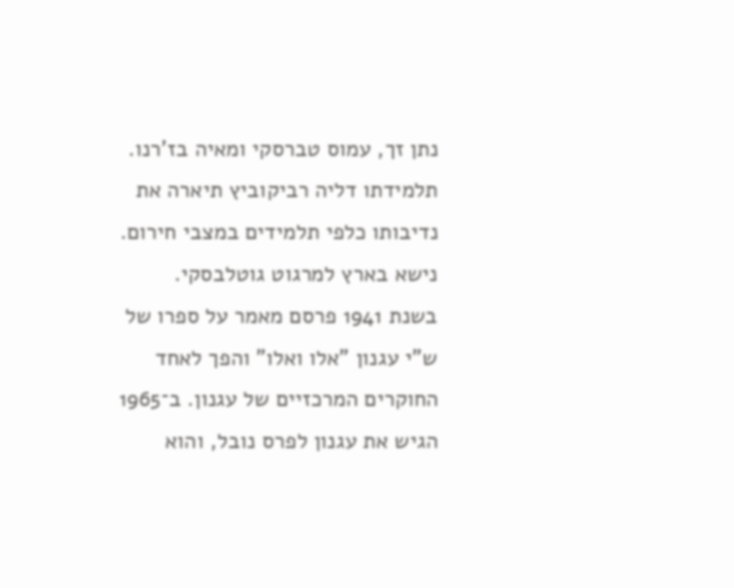נתן זך, עמוס טברסקי ומאיה בז'רנו. תלמידתו דליה רביקוביץ תיארה את נדיבותו כלפי תלמידים במצבי חירום. נישא בארץ למרגוט גוטלבסקי.
בשנת 1941 פרסם מאמר על ספרו של ש"י עגנון "אלו ואלו" והפך לאחד החוקרים המרכזיים של עגנון. ב־1965 הגיש את עגנון לפרס נובל, והוא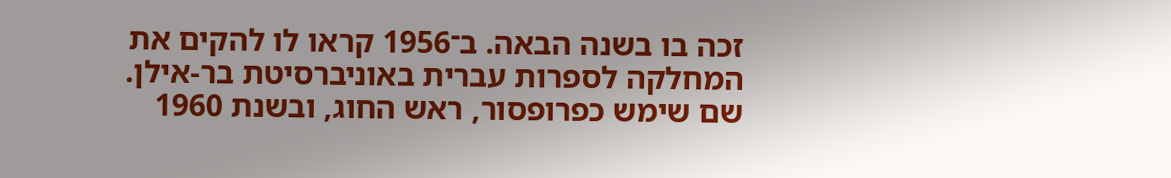זכה בו בשנה הבאה. ב־1956 קראו לו להקים את המחלקה לספרות עברית באוניברסיטת בר‑אילן. שם שימש כפרופסור, ראש החוג, ובשנת 1960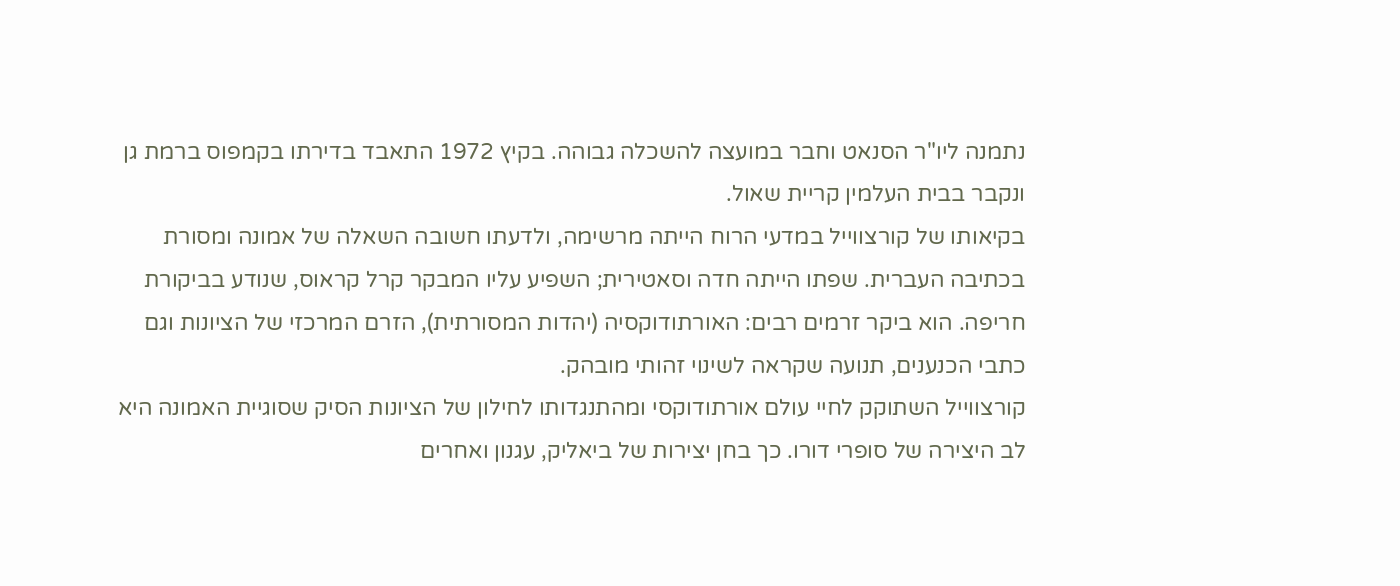נתמנה ליו"ר הסנאט וחבר במועצה להשכלה גבוהה. בקיץ 1972 התאבד בדירתו בקמפוס ברמת גן ונקבר בבית העלמין קריית שאול.
בקיאותו של קורצווייל במדעי הרוח הייתה מרשימה, ולדעתו חשובה השאלה של אמונה ומסורת בכתיבה העברית. שפתו הייתה חדה וסאטירית; השפיע עליו המבקר קרל קראוס, שנודע בביקורת חריפה. הוא ביקר זרמים רבים: האורתודוקסיה (יהדות המסורתית), הזרם המרכזי של הציונות וגם כתבי הכנענים, תנועה שקראה לשינוי זהותי מובהק.
קורצווייל השתוקק לחיי עולם אורתודוקסי ומהתנגדותו לחילון של הציונות הסיק שסוגיית האמונה היא לב היצירה של סופרי דורו. כך בחן יצירות של ביאליק, עגנון ואחרים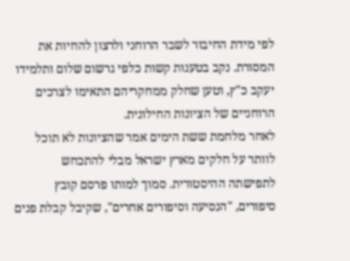לפי מידת החיבור לשבר הרוחני ולרצון להחיות את המסורת. נקב בטענות קשות כלפי גרשום שלום ותלמידו יעקב כ"ץ, וטען שחלק ממחקריהם התאימו לצרכים הרוחניים של הציונות החילונית.
לאחר מלחמת ששת הימים אמר שהציונות לא תוכל לוותר על חלקים מארץ ישראל מבלי להתכחש לתפישתה ההיסטורית. סמוך למותו פרסם קובץ סיפורים, "הנסיעה וסיפורים אחרים", שקיבל קבלת פנים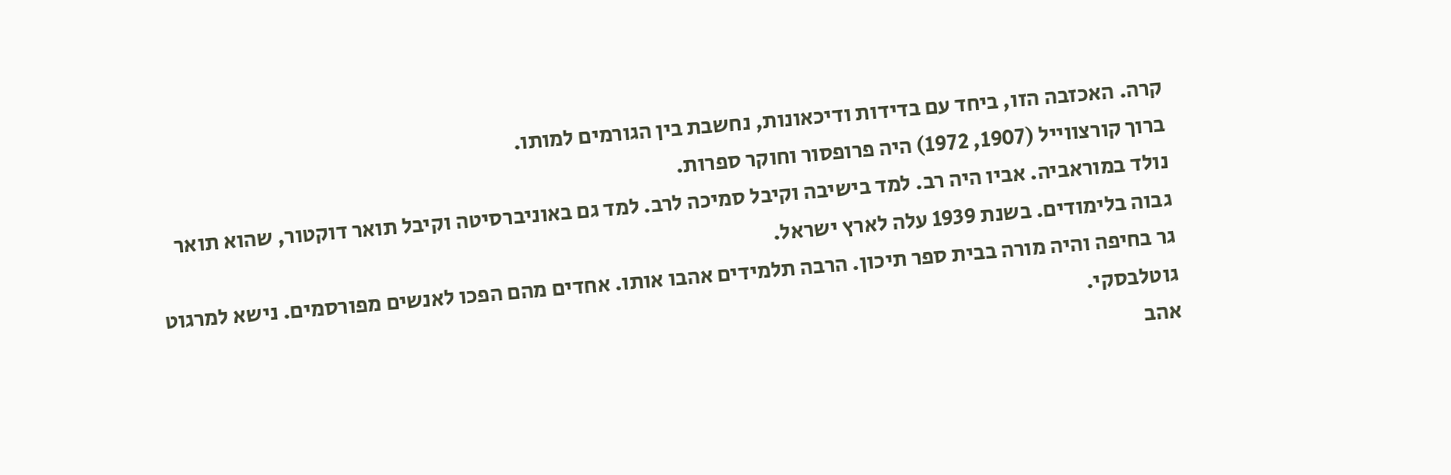קרה. האכזבה הזו, ביחד עם בדידות ודיכאונות, נחשבת בין הגורמים למותו.
ברוך קורצווייל (1907, 1972) היה פרופסור וחוקר ספרות.
נולד במוראביה. אביו היה רב. למד בישיבה וקיבל סמיכה לרב. למד גם באוניברסיטה וקיבל תואר דוקטור, שהוא תואר גבוה בלימודים. בשנת 1939 עלה לארץ ישראל.
גר בחיפה והיה מורה בבית ספר תיכון. הרבה תלמידים אהבו אותו. אחדים מהם הפכו לאנשים מפורסמים. נישא למרגוט גוטלבסקי.
אהב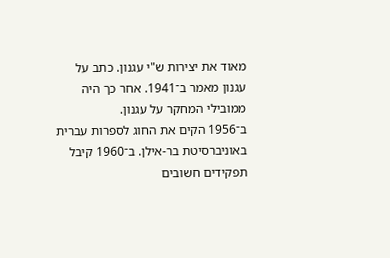מאוד את יצירות ש"י עגנון. כתב על עגנון מאמר ב־1941. אחר כך היה ממובילי המחקר על עגנון.
ב־1956 הקים את החוג לספרות עברית באוניברסיטת בר‑אילן. ב־1960 קיבל תפקידים חשובים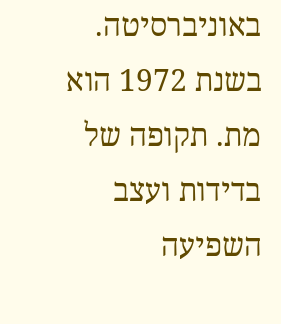באוניברסיטה.
בשנת 1972 הוא מת. תקופה של בדידות ועצב השפיעה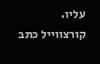עליו.
קורצווייל כתב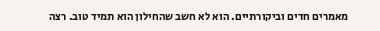מאמרים חדים וביקורתיים. הוא לא חשב שהחילון הוא תמיד טוב. רצה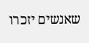שאנשים יזכרו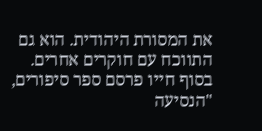את המסורת היהודית. הוא גם התווכח עם חוקרים אחרים. בסוף חייו פרסם ספר סיפורים, "הנסיעה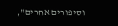וסיפורים אחרים",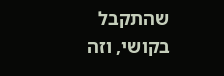שהתקבל בקושי, וזה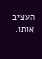העציב אותו.